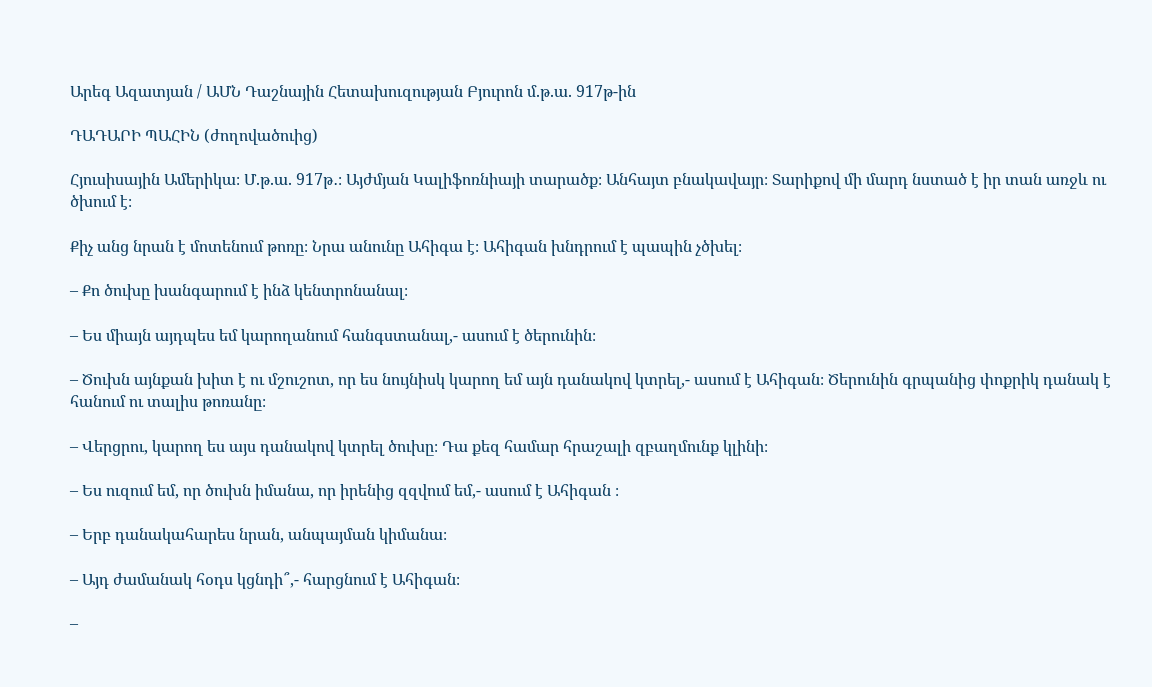Արեգ Ազատյան / ԱՄՆ Դաշնային Հետախուզության Բյուրոն մ.թ.ա. 917թ-ին

ԴԱԴԱՐԻ ՊԱՀԻՆ (ժողովածուից)

Հյուսիսային Ամերիկա։ Մ.թ.ա. 917թ․։ Այժմյան Կալիֆոռնիայի տարածք։ Անհայտ բնակավայր։ Տարիքով մի մարդ նստած է իր տան առջև ու ծխում է։

Քիչ անց նրան է մոտենում թոռը։ Նրա անունը Ահիգա է։ Ահիգան խնդրում է պապին չծխել։

– Քո ծուխը խանգարում է ինձ կենտրոնանալ։

– Ես միայն այդպես եմ կարողանում հանգստանալ,- ասում է ծերունին։

– Ծուխն այնքան խիտ է ու մշուշոտ, որ ես նույնիսկ կարող եմ այն դանակով կտրել,- ասում է Ահիգան։ Ծերունին գրպանից փոքրիկ դանակ է հանում ու տալիս թոռանը։

– Վերցրու, կարող ես այս դանակով կտրել ծուխը։ Դա քեզ համար հրաշալի զբաղմունք կլինի։

– Ես ուզում եմ, որ ծուխն իմանա, որ իրենից զզվում եմ,- ասում է Ահիգան ։

– Երբ դանակահարես նրան, անպայման կիմանա։

– Այդ ժամանակ հօդս կցնդի՞,- հարցնում է Ահիգան։

–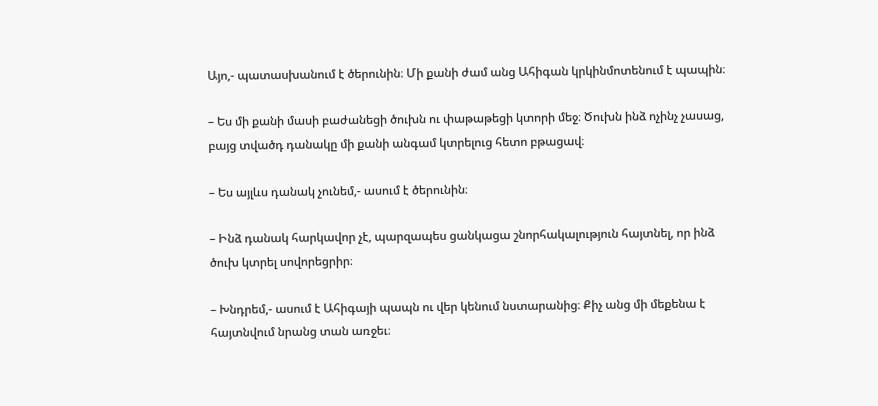Այո,- պատասխանում է ծերունին։ Մի քանի ժամ անց Ահիգան կրկինմոտենում է պապին։

– Ես մի քանի մասի բաժանեցի ծուխն ու փաթաթեցի կտորի մեջ։ Ծուխն ինձ ոչինչ չասաց, բայց տվածդ դանակը մի քանի անգամ կտրելուց հետո բթացավ։

– Ես այլևս դանակ չունեմ,- ասում է ծերունին։

– Ինձ դանակ հարկավոր չէ, պարզապես ցանկացա շնորհակալություն հայտնել, որ ինձ ծուխ կտրել սովորեցրիր։

– Խնդրեմ,- ասում է Ահիգայի պապն ու վեր կենում նստարանից։ Քիչ անց մի մեքենա է հայտնվում նրանց տան առջեւ։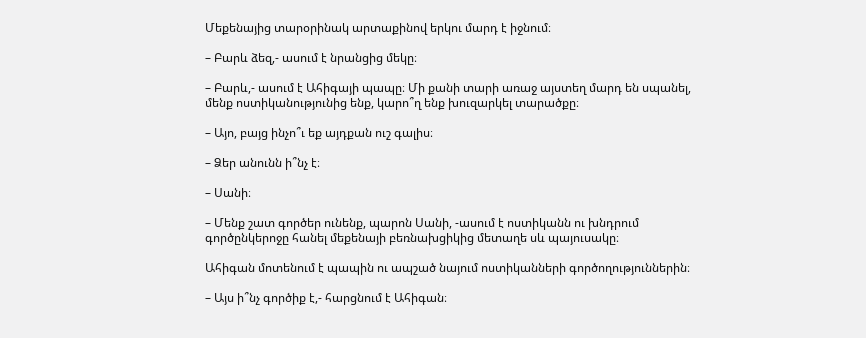Մեքենայից տարօրինակ արտաքինով երկու մարդ է իջնում։

– Բարև ձեզ,- ասում է նրանցից մեկը։

– Բարև,- ասում է Ահիգայի պապը։ Մի քանի տարի առաջ այստեղ մարդ են սպանել, մենք ոստիկանությունից ենք, կարո՞ղ ենք խուզարկել տարածքը։

– Այո, բայց ինչո՞ւ եք այդքան ուշ գալիս։

– Ձեր անունն ի՞նչ է։

– Սանի։

– Մենք շատ գործեր ունենք, պարոն Սանի, -ասում է ոստիկանն ու խնդրում գործընկերոջը հանել մեքենայի բեռնախցիկից մետաղե սև պայուսակը։

Ահիգան մոտենում է պապին ու ապշած նայում ոստիկանների գործողություններին։

– Այս ի՞նչ գործիք է,- հարցնում է Ահիգան։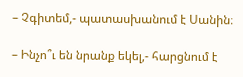– Չգիտեմ,- պատասխանում է Սանին։

– Ինչո՞ւ են նրանք եկել,- հարցնում է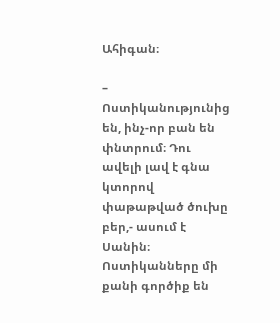Ահիգան։

– Ոստիկանությունից են, ինչ-որ բան են փնտրում։ Դու ավելի լավ է գնա կտորով փաթաթված ծուխը բեր,- ասում է Սանին։ Ոստիկանները մի քանի գործիք են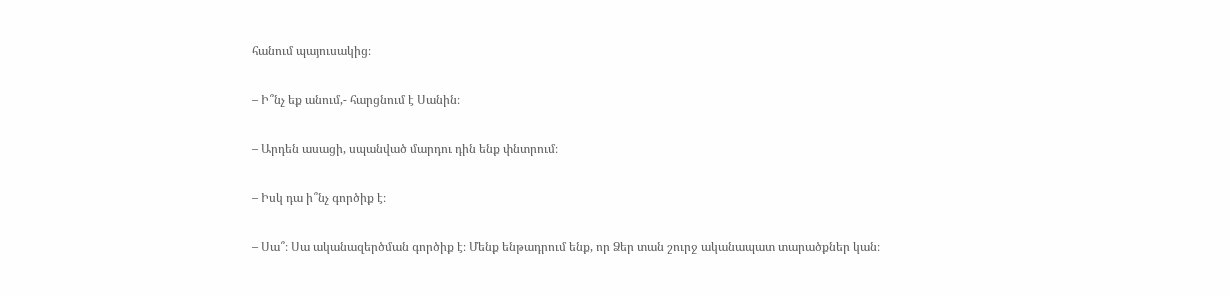հանում պայուսակից։

– Ի՞նչ եք անում,- հարցնում է Սանին։

– Արդեն ասացի, սպանված մարդու դին ենք փնտրում։

– Իսկ դա ի՞նչ գործիք է։

– Սա՞։ Սա ականազերծման գործիք է։ Մենք ենթադրում ենք, որ Ձեր տան շուրջ ականապատ տարածքներ կան։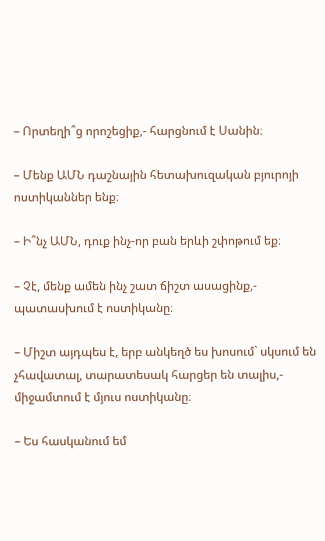– Որտեղի՞ց որոշեցիք,- հարցնում է Սանին։

– Մենք ԱՄՆ դաշնային հետախուզական բյուրոյի ոստիկաններ ենք։

– Ի՞նչ ԱՄՆ, դուք ինչ-որ բան երևի շփոթում եք։

– Չէ, մենք ամեն ինչ շատ ճիշտ ասացինք,- պատասխում է ոստիկանը։

– Միշտ այդպես է, երբ անկեղծ ես խոսում` սկսում են չհավատալ, տարատեսակ հարցեր են տալիս,- միջամտում է մյուս ոստիկանը։

– Ես հասկանում եմ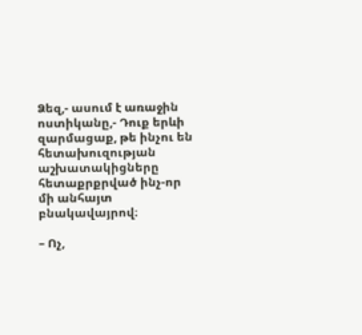Ձեզ,- ասում է առաջին ոստիկանը,- Դուք երևի զարմացաք, թե ինչու են հետախուզության աշխատակիցները հետաքրքրված ինչ-որ մի անհայտ բնակավայրով։

– Ոչ,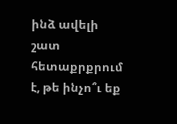ինձ ավելի շատ հետաքրքրում է, թե ինչո՞ւ եք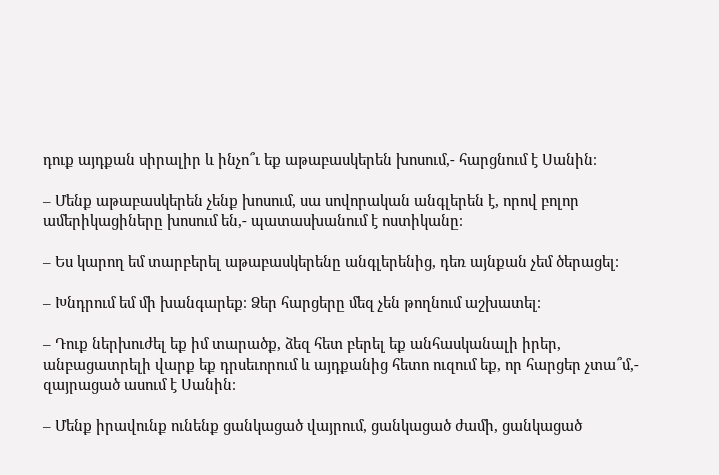դուք այդքան սիրալիր և ինչո՞ւ եք աթաբասկերեն խոսում,- հարցնում է Սանին։

– Մենք աթաբասկերեն չենք խոսում, սա սովորական անգլերեն է, որով բոլոր ամերիկացիները խոսում են,- պատասխանում է ոստիկանը։

– Ես կարող եմ տարբերել աթաբասկերենը անգլերենից, դեռ այնքան չեմ ծերացել։

– Խնդրում եմ մի խանգարեք։ Ձեր հարցերը մեզ չեն թողնում աշխատել։

– Դուք ներխուժել եք իմ տարածք, ձեզ հետ բերել եք անհասկանալի իրեր, անբացատրելի վարք եք դրսեւորում և այդքանից հետո ուզում եք, որ հարցեր չտա՞մ,- զայրացած ասում է Սանին։

– Մենք իրավունք ունենք ցանկացած վայրում, ցանկացած ժամի, ցանկացած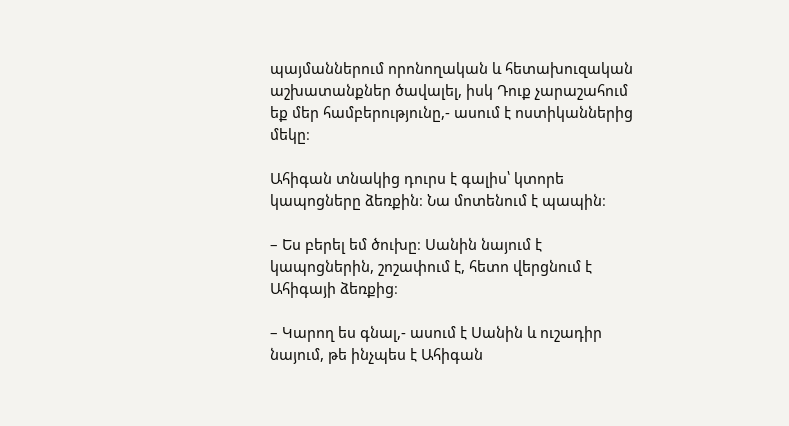պայմաններում որոնողական և հետախուզական աշխատանքներ ծավալել, իսկ Դուք չարաշահում եք մեր համբերությունը,- ասում է ոստիկաններից մեկը։

Ահիգան տնակից դուրս է գալիս՝ կտորե կապոցները ձեռքին։ Նա մոտենում է պապին։

– Ես բերել եմ ծուխը։ Սանին նայում է կապոցներին, շոշափում է, հետո վերցնում է Ահիգայի ձեռքից։

– Կարող ես գնալ,- ասում է Սանին և ուշադիր նայում, թե ինչպես է Ահիգան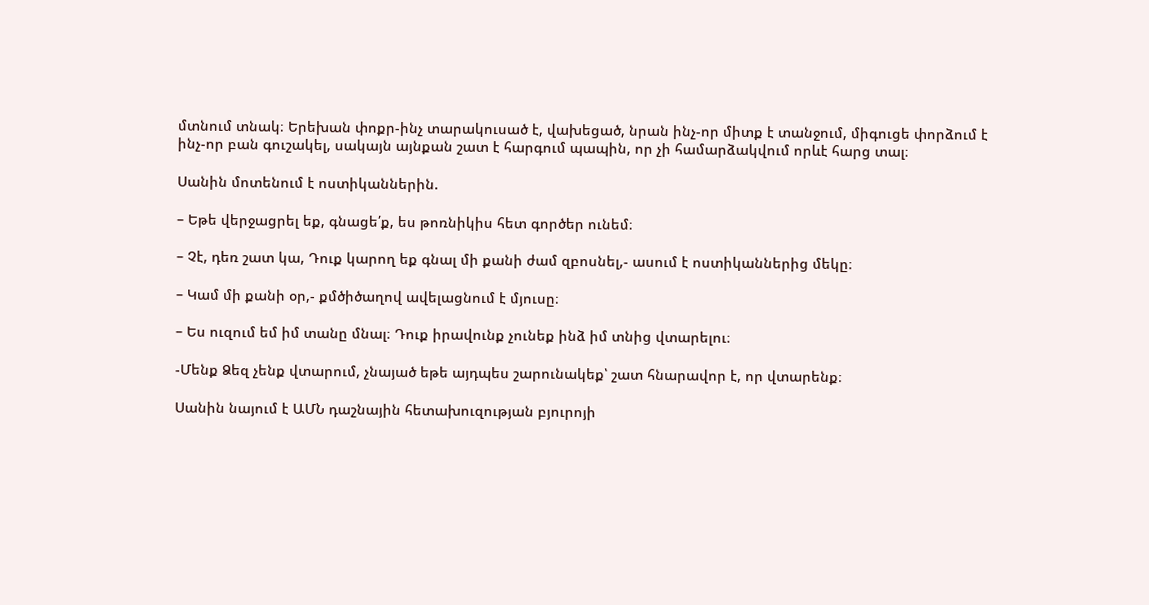մտնում տնակ։ Երեխան փոքր-ինչ տարակուսած է, վախեցած, նրան ինչ-որ միտք է տանջում, միգուցե փորձում է ինչ-որ բան գուշակել, սակայն այնքան շատ է հարգում պապին, որ չի համարձակվում որևէ հարց տալ։

Սանին մոտենում է ոստիկաններին.

– Եթե վերջացրել եք, գնացե՛ք, ես թոռնիկիս հետ գործեր ունեմ։

– Չէ, դեռ շատ կա, Դուք կարող եք գնալ մի քանի ժամ զբոսնել,- ասում է ոստիկաններից մեկը։

– Կամ մի քանի օր,- քմծիծաղով ավելացնում է մյուսը։

– Ես ուզում եմ իմ տանը մնալ։ Դուք իրավունք չունեք ինձ իմ տնից վտարելու։

-Մենք Ձեզ չենք վտարում, չնայած եթե այդպես շարունակեք՝ շատ հնարավոր է, որ վտարենք։

Սանին նայում է ԱՄՆ դաշնային հետախուզության բյուրոյի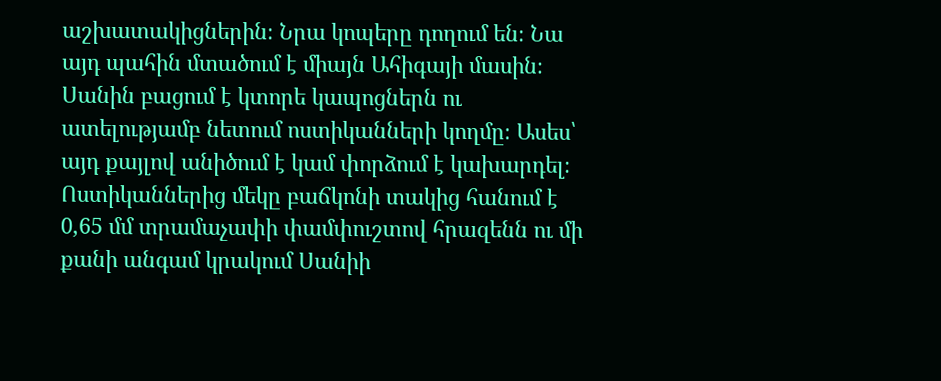աշխատակիցներին։ Նրա կոպերը դողում են։ Նա այդ պահին մտածում է միայն Ահիգայի մասին։ Սանին բացում է կտորե կապոցներն ու ատելությամբ նետում ոստիկանների կողմը։ Ասես՝ այդ քայլով անիծում է կամ փորձում է կախարդել։ Ոստիկաններից մեկը բաճկոնի տակից հանում է 0,65 մմ տրամաչափի փամփուշտով հրազենն ու մի քանի անգամ կրակում Սանիի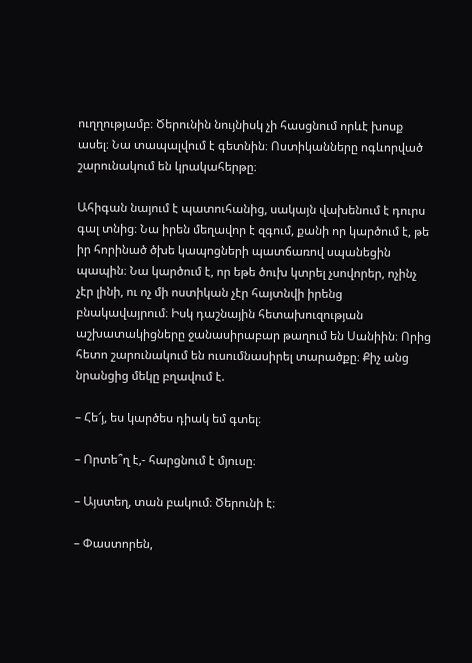ուղղությամբ։ Ծերունին նույնիսկ չի հասցնում որևէ խոսք ասել։ Նա տապալվում է գետնին։ Ոստիկանները ոգևորված շարունակում են կրակահերթը։

Ահիգան նայում է պատուհանից, սակայն վախենում է դուրս գալ տնից։ Նա իրեն մեղավոր է զգում, քանի որ կարծում է, թե իր հորինած ծխե կապոցների պատճառով սպանեցին պապին։ Նա կարծում է, որ եթե ծուխ կտրել չսովորեր, ոչինչ չէր լինի, ու ոչ մի ոստիկան չէր հայտնվի իրենց բնակավայրում։ Իսկ դաշնային հետախուզության աշխատակիցները ջանասիրաբար թաղում են Սանիին։ Որից հետո շարունակում են ուսումնասիրել տարածքը։ Քիչ անց նրանցից մեկը բղավում է.

– Հե՜յ, ես կարծես դիակ եմ գտել։

– Որտե՞ղ է,- հարցնում է մյուսը։

– Այստեղ, տան բակում։ Ծերունի է։

– Փաստորեն,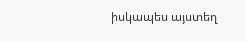իսկապես այստեղ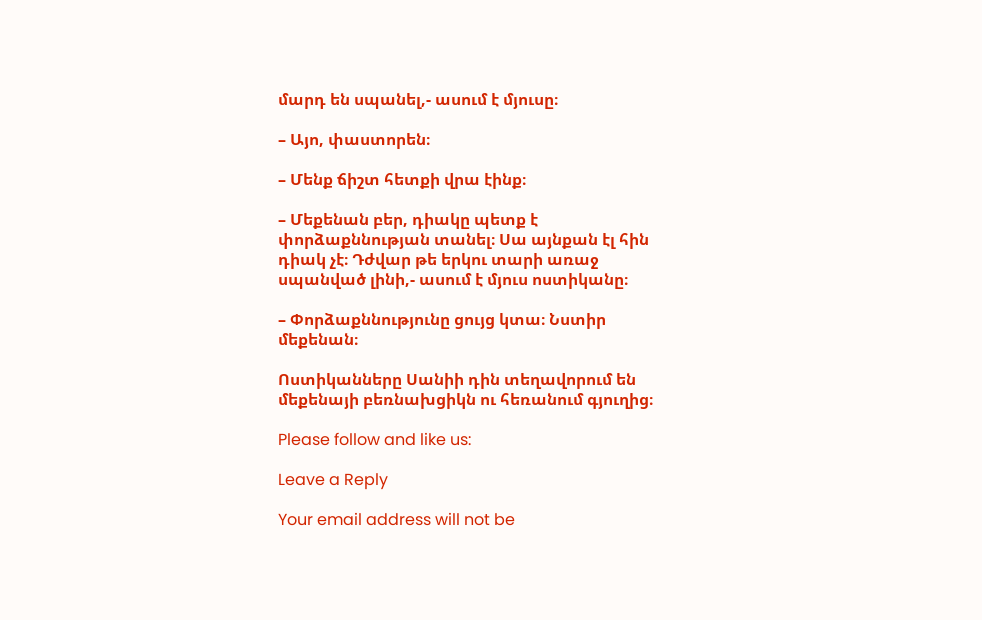մարդ են սպանել,- ասում է մյուսը։

– Այո, փաստորեն։

– Մենք ճիշտ հետքի վրա էինք։

– Մեքենան բեր, դիակը պետք է փորձաքննության տանել։ Սա այնքան էլ հին դիակ չէ։ Դժվար թե երկու տարի առաջ սպանված լինի,- ասում է մյուս ոստիկանը։

– Փորձաքննությունը ցույց կտա։ Նստիր մեքենան։

Ոստիկանները Սանիի դին տեղավորում են մեքենայի բեռնախցիկն ու հեռանում գյուղից։

Please follow and like us:

Leave a Reply

Your email address will not be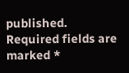published. Required fields are marked *